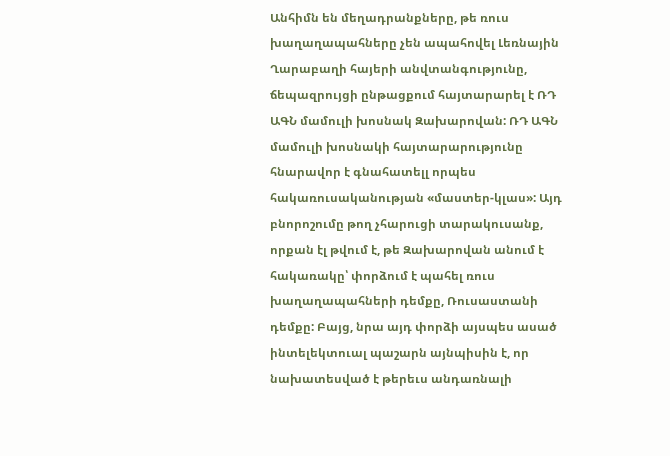Անհիմն են մեղադրանքները, թե ռուս խաղաղապահները չեն ապահովել Լեռնային Ղարաբաղի հայերի անվտանգությունը, ճեպազրույցի ընթացքում հայտարարել է ՌԴ ԱԳՆ մամուլի խոսնակ Զախարովան: ՌԴ ԱԳՆ մամուլի խոսնակի հայտարարությունը հնարավոր է գնահատելլ որպես հակառուսականության «մաստեր-կլաս»: Այդ բնորոշումը թող չհարուցի տարակուսանք, որքան էլ թվում է, թե Զախարովան անում է հակառակը՝ փորձում է պահել ռուս խաղաղապահների դեմքը, Ռուսաստանի դեմքը: Բայց, նրա այդ փորձի այսպես ասած ինտելեկտուալ պաշարն այնպիսին է, որ նախատեսված է թերեւս անդառնալի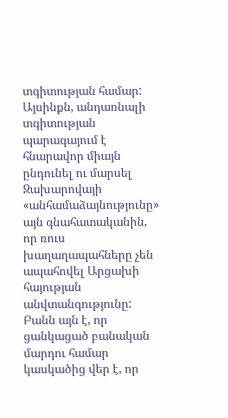տգիտության համար:
Այսինքն, անդառնալի տգիտության պարագայում է հնարավոր միայն ընդունել ու մարսել Զախարովայի «անհամաձայնությունը» այն գնահատականին, որ ռուս խաղաղապահները չեն ապահովել Արցախի հայության անվտանգությունը: Բանն այն է, որ ցանկացած բանական մարդու համար կասկածից վեր է, որ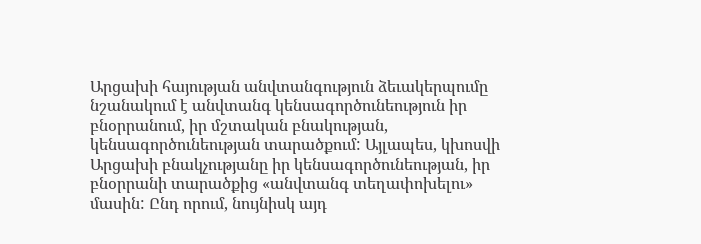Արցախի հայության անվտանգություն ձեւակերպումը նշանակում է անվտանգ կենսագործունեություն իր բնօրրանում, իր մշտական բնակության, կենսագործունեության տարածքում: Այլապես, կխոսվի Արցախի բնակչությանը իր կենսագործունեության, իր բնօրրանի տարածքից «անվտանգ տեղափոխելու» մասին: Ընդ որում, նույնիսկ այդ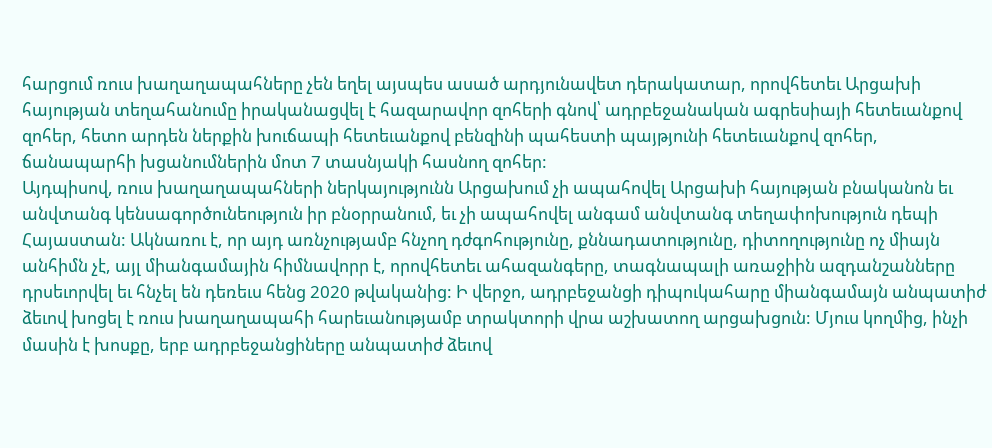հարցում ռուս խաղաղապահները չեն եղել այսպես ասած արդյունավետ դերակատար, որովհետեւ Արցախի հայության տեղահանումը իրականացվել է հազարավոր զոհերի գնով՝ ադրբեջանական ագրեսիայի հետեւանքով զոհեր, հետո արդեն ներքին խուճապի հետեւանքով բենզինի պահեստի պայթյունի հետեւանքով զոհեր, ճանապարհի խցանումներին մոտ 7 տասնյակի հասնող զոհեր:
Այդպիսով, ռուս խաղաղապահների ներկայությունն Արցախում չի ապահովել Արցախի հայության բնականոն եւ անվտանգ կենսագործունեություն իր բնօրրանում, եւ չի ապահովել անգամ անվտանգ տեղափոխություն դեպի Հայաստան: Ակնառու է, որ այդ առնչությամբ հնչող դժգոհությունը, քննադատությունը, դիտողությունը ոչ միայն անհիմն չէ, այլ միանգամային հիմնավորր է, որովհետեւ ահազանգերը, տագնապալի առաջիին ազդանշանները դրսեւորվել եւ հնչել են դեռեւս հենց 2020 թվականից: Ի վերջո, ադրբեջանցի դիպուկահարը միանգամայն անպատիժ ձեւով խոցել է ռուս խաղաղապահի հարեւանությամբ տրակտորի վրա աշխատող արցախցուն: Մյուս կողմից, ինչի մասին է խոսքը, երբ ադրբեջանցիները անպատիժ ձեւով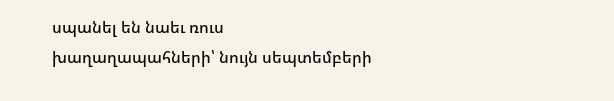սպանել են նաեւ ռուս խաղաղապահների՝ նույն սեպտեմբերի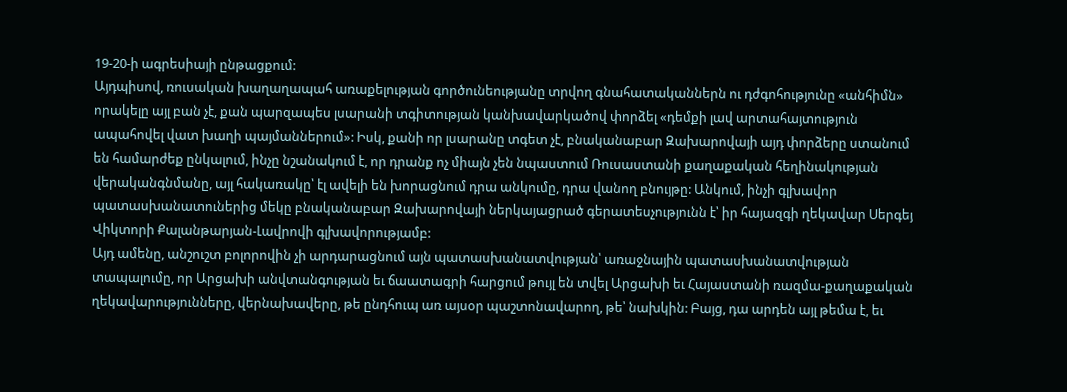19-20-ի ագրեսիայի ընթացքում:
Այդպիսով, ռուսական խաղաղապահ առաքելության գործունեությանը տրվող գնահատականներն ու դժգոհությունը «անհիմն» որակելը այլ բան չէ, քան պարզապես լսարանի տգիտության կանխավարկածով փորձել «դեմքի լավ արտահայտություն ապահովել վատ խաղի պայմաններում»: Իսկ, քանի որ լսարանը տգետ չէ, բնականաբար Զախարովայի այդ փորձերը ստանում են համարժեք ընկալում, ինչը նշանակում է, որ դրանք ոչ միայն չեն նպաստում Ռուսաստանի քաղաքական հեղինակության վերականգնմանը, այլ հակառակը՝ էլ ավելի են խորացնում դրա անկումը, դրա վանող բնույթը: Անկում, ինչի գլխավոր պատասխանատուներից մեկը բնականաբար Զախարովայի ներկայացրած գերատեսչությունն է՝ իր հայազգի ղեկավար Սերգեյ Վիկտորի Քալանթարյան-Լավրովի գլխավորությամբ:
Այդ ամենը, անշուշտ բոլորովին չի արդարացնում այն պատասխանատվության՝ առաջնային պատասխանատվության տապալումը, որ Արցախի անվտանգության եւ ճաատագրի հարցում թույլ են տվել Արցախի եւ Հայաստանի ռազմա-քաղաքական ղեկավարությունները, վերնախավերը, թե ընդհուպ առ այսօր պաշտոնավարող, թե՝ նախկին: Բայց, դա արդեն այլ թեմա է, եւ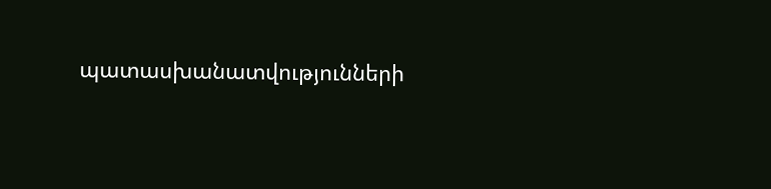պատասխանատվությունների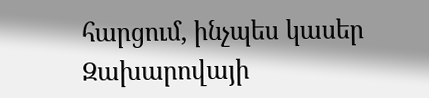հարցում, ինչպես կասեր Զախարովայի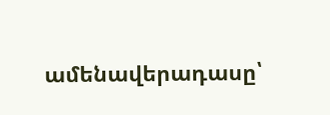ամենավերադասը՝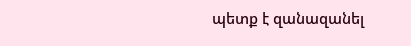պետք է զանազանել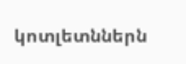կոտլետններն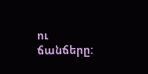ու ճանճերը: